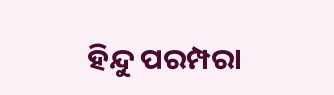ହିନ୍ଦୁ ପରମ୍ପରା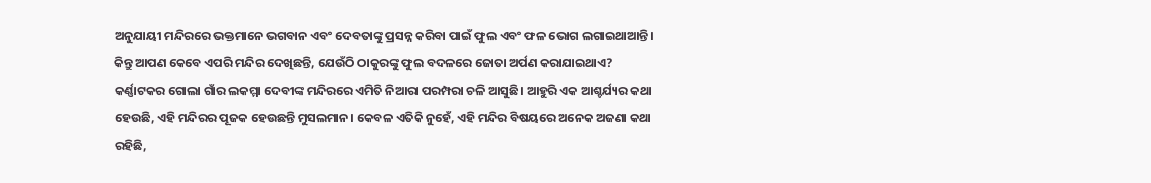ଅନୁଯାୟୀ ମନ୍ଦିରରେ ଭକ୍ତମାନେ ଭଗବାନ ଏବଂ ଦେବତାଙ୍କୁ ପ୍ରସନ୍ନ କରିବା ପାଇଁ ଫୁଲ ଏବଂ ଫଳ ଭୋଗ ଲଗାଇଥାଆନ୍ତି। କିନ୍ତୁ ଆପଣ କେବେ ଏପରି ମନ୍ଦିର ଦେଖିଛନ୍ତି, ଯେଉଁଠି ଠାକୁରଙ୍କୁ ଫୁଲ ବଦଳରେ ଜୋତା ଅର୍ପଣ କରାଯାଇଥାଏ?
କର୍ଣ୍ଣାଟକର ଗୋଲା ଗାଁର ଲକମ୍ମା ଦେବୀଙ୍କ ମନ୍ଦିରରେ ଏମିତି ନିଆରା ପରମ୍ପରା ଚଳି ଆସୁଛି। ଆହୁରି ଏକ ଆଶ୍ଚର୍ଯ୍ୟର କଥା ହେଉଛି, ଏହି ମନ୍ଦିରର ପୂଜକ ହେଉଛନ୍ତି ମୁସଲମାନ। କେବଳ ଏତିକି ନୁହେଁ, ଏହି ମନ୍ଦିର ବିଷୟରେ ଅନେକ ଅଜଣା କଥା ରହିଛି,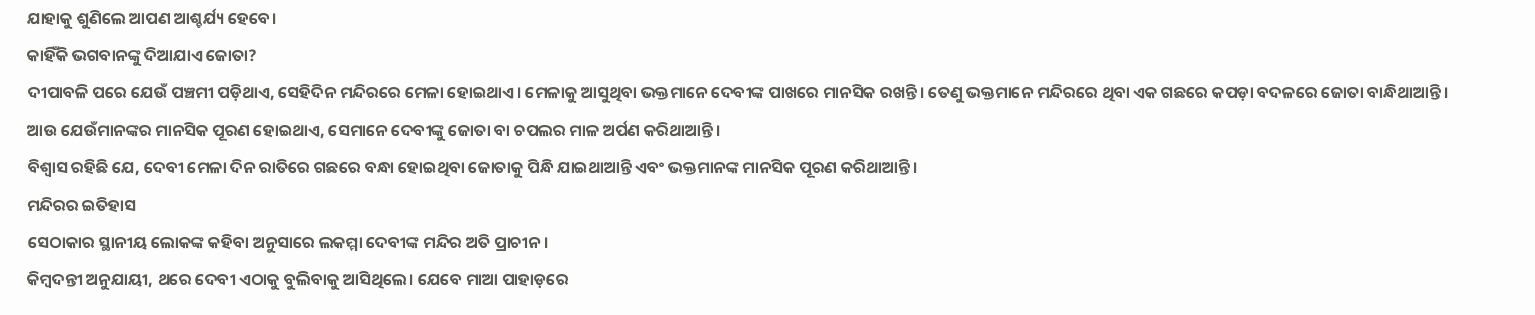ଯାହାକୁ ଶୁଣିଲେ ଆପଣ ଆଶ୍ଚର୍ଯ୍ୟ ହେବେ।
କାହିଁକି ଭଗବାନଙ୍କୁ ଦିଆଯାଏ ଜୋତା?
ଦୀପାବଳି ପରେ ଯେଉଁ ପଞ୍ଚମୀ ପଡ଼ିଥାଏ, ସେହିଦିନ ମନ୍ଦିରରେ ମେଳା ହୋଇଥାଏ। ମେଳାକୁ ଆସୁଥିବା ଭକ୍ତମାନେ ଦେବୀଙ୍କ ପାଖରେ ମାନସିକ ରଖନ୍ତି। ତେଣୁ ଭକ୍ତମାନେ ମନ୍ଦିରରେ ଥିବା ଏକ ଗଛରେ କପଡ଼ା ବଦଳରେ ଜୋତା ବାନ୍ଧିଥାଆନ୍ତି।
ଆଉ ଯେଉଁମାନଙ୍କର ମାନସିକ ପୂରଣ ହୋଇଥାଏ, ସେମାନେ ଦେବୀଙ୍କୁ ଜୋତା ବା ଚପଲର ମାଳ ଅର୍ପଣ କରିଥାଆନ୍ତି।
ବିଶ୍ୱାସ ରହିଛି ଯେ, ଦେବୀ ମେଳା ଦିନ ରାତିରେ ଗଛରେ ବନ୍ଧା ହୋଇଥିବା ଜୋତାକୁ ପିନ୍ଧି ଯାଇଥାଆନ୍ତି ଏବଂ ଭକ୍ତମାନଙ୍କ ମାନସିକ ପୂରଣ କରିଥାଆନ୍ତି।
ମନ୍ଦିରର ଇତିହାସ
ସେଠାକାର ସ୍ଥାନୀୟ ଲୋକଙ୍କ କହିବା ଅନୁସାରେ ଲକମ୍ମା ଦେବୀଙ୍କ ମନ୍ଦିର ଅତି ପ୍ରାଚୀନ।
କିମ୍ବଦନ୍ତୀ ଅନୁଯାୟୀ, ଥରେ ଦେବୀ ଏଠାକୁ ବୁଲିବାକୁ ଆସିଥିଲେ। ଯେବେ ମାଆ ପାହାଡ଼ରେ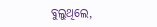ବୁଲୁଥିଲେ,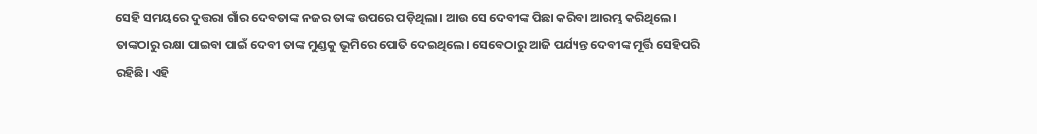ସେହି ସମୟରେ ଦୁତ୍ତରା ଗାଁର ଦେବତାଙ୍କ ନଜର ତାଙ୍କ ଉପରେ ପଡ଼ିଥିଲା। ଆଉ ସେ ଦେବୀଙ୍କ ପିଛା କରିବା ଆରମ୍ଭ କରିଥିଲେ।
ତାଙ୍କଠାରୁ ରକ୍ଷା ପାଇବା ପାଇଁ ଦେବୀ ତାଙ୍କ ମୁଣ୍ଡକୁ ଭୂମିରେ ପୋତି ଦେଇଥିଲେ। ସେବେଠାରୁ ଆଜି ପର୍ଯ୍ୟନ୍ତ ଦେବୀଙ୍କ ମୂର୍ତ୍ତି ସେହିପରି ରହିଛି। ଏହି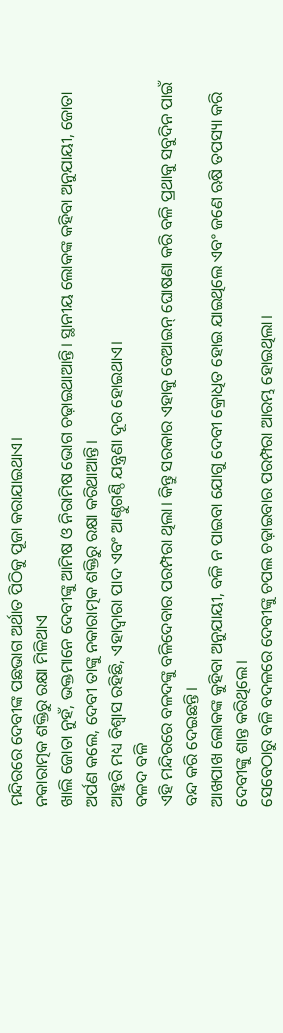ମନ୍ଦିରରେ ଦେବୀଙ୍କ ପଛଭାଗ ଅର୍ଥାତ ପିଠିକୁ ପୂଜା କରାଯାଇଥାଏ।
ନକାରାତ୍ମକ ଶକ୍ତିରୁ ରକ୍ଷା ମିଳିଥାଏ
ଖାଲି ଜୋତା ନୁହଁ, ଭକ୍ତମାନେ ଦେବୀଙ୍କୁ ଆମିଷ ଓ ନିରାମିଷ ଭୋଗ ଚଢ଼ାଇଥାଆନ୍ତି। ସ୍ଥାନୀୟ ଲୋକଙ୍କ କହିବା ଅନୁଯାୟୀ, ଜୋତା ଅର୍ପଣ କଲେ, ଦେବୀ ତାଙ୍କୁ ନକାରାତ୍ମକ ଶକ୍ତିରୁ ରକ୍ଷା କରିଥାଆନ୍ତି।
ଆହୁରି ମଧ୍ୟ ବିଶ୍ୱାସ ରହିଛି, ଏହାଦ୍ୱାରା ପାଦ ଏବଂ ଆଣ୍ଠୁଗଣ୍ଠି ଯନ୍ତ୍ରଣା ଦୂର ହୋଇଥାଏ।
ବଳଦ ବଳି
ଏହି ମନ୍ଦିରରେ ବଳଦଙ୍କୁ ବଳିଦେବାର ପରମ୍ପରା ଥିଲା। କିନ୍ତୁ ସରକାର ଏହାକୁ ବେଆଇନ୍ ଘୋଷଣା କରି ବଳି ପ୍ରଥାକୁ ସବୁଦିନ ପାଇଁ ବନ୍ଦ କରି ଦେଇଛନ୍ତି।
ଆଖପାଖ ଲୋକଙ୍କ କୁହିବା ଅନୁଯାୟୀ, ବଳି ନ ପାଇବା ଯୋଗୁ ଦେବୀ କ୍ରୋଧିତ ହୋଇ ଯାଇଥିଲେ ଏବଂ ଜଣେ ଋଷି ତପସ୍ୟା କରି ଦେବୀଙ୍କୁ ଶାନ୍ତ କରିଥିଲେ।
ସେବେଠାରୁ ବଳି ବଦଳରେ ଦେବୀଙ୍କୁ ଚପଲ ଚଢ଼ାଇବାର ପରମ୍ପରା ଆରମ୍ଭ ହୋଇଥିଲା।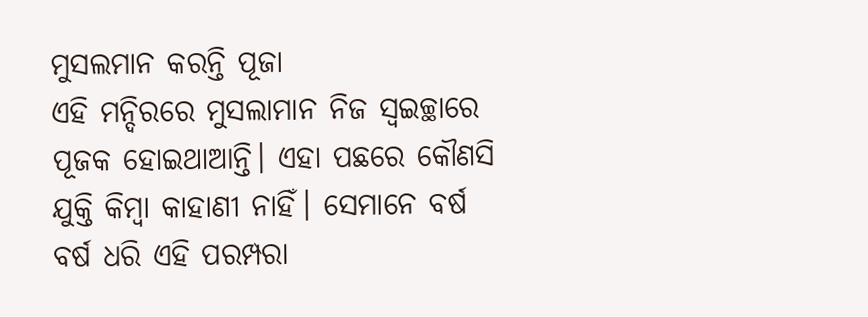ମୁସଲମାନ କରନ୍ତି ପୂଜା
ଏହି ମନ୍ଦିରରେ ମୁସଲାମାନ ନିଜ ସ୍ୱଇଚ୍ଛାରେ ପୂଜକ ହୋଇଥାଆନ୍ତି। ଏହା ପଛରେ କୌଣସି ଯୁକ୍ତି କିମ୍ବା କାହାଣୀ ନାହିଁ। ସେମାନେ ବର୍ଷ ବର୍ଷ ଧରି ଏହି ପରମ୍ପରା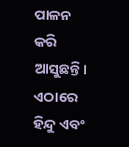ପାଳନ କରି ଆସୁଛନ୍ତି। ଏଠାରେ ହିନ୍ଦୁ ଏବଂ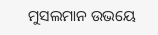ମୁସଲମାନ ଉଭୟେ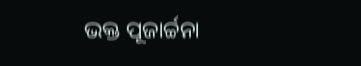ଭକ୍ତ ପୂଜାର୍ଚ୍ଚନା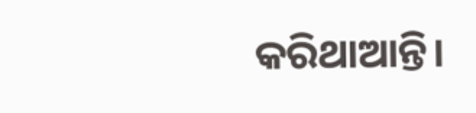କରିଥାଆନ୍ତି।